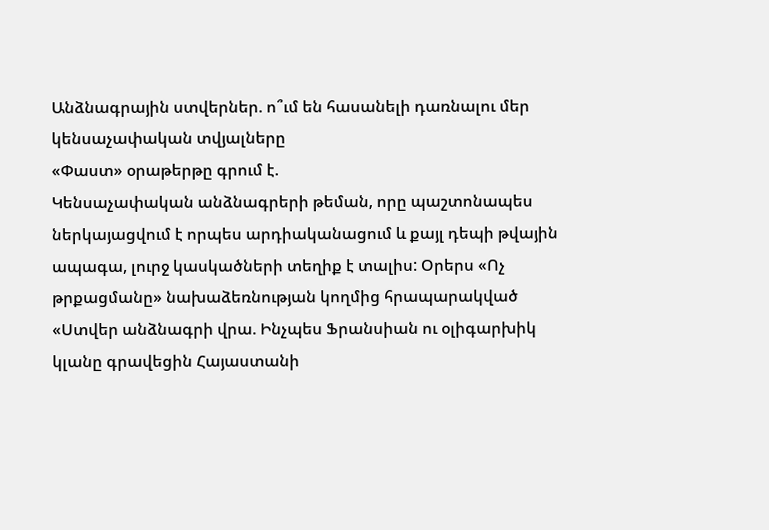Անձնագրային ստվերներ. ո՞ւմ են հասանելի դառնալու մեր կենսաչափական տվյալները
«Փաստ» օրաթերթը գրում է.
Կենսաչափական անձնագրերի թեման, որը պաշտոնապես ներկայացվում է որպես արդիականացում և քայլ դեպի թվային ապագա, լուրջ կասկածների տեղիք է տալիս: Օրերս «Ոչ թրքացմանը» նախաձեռնության կողմից հրապարակված «Ստվեր անձնագրի վրա. Ինչպես Ֆրանսիան ու օլիգարխիկ կլանը գրավեցին Հայաստանի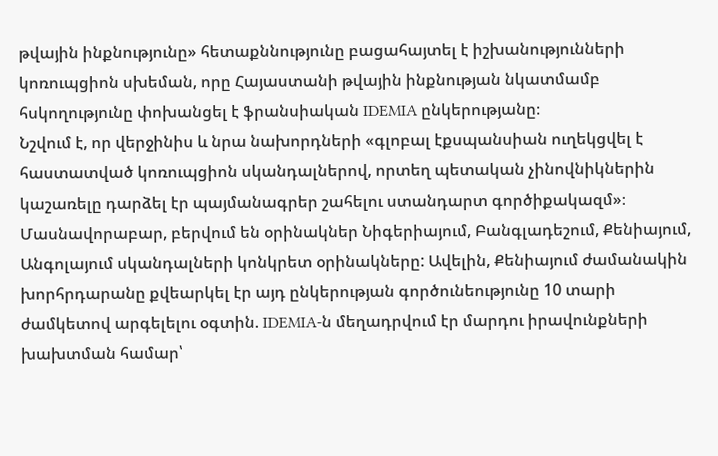թվային ինքնությունը» հետաքննությունը բացահայտել է իշխանությունների կոռուպցիոն սխեման, որը Հայաստանի թվային ինքնության նկատմամբ հսկողությունը փոխանցել է ֆրանսիական IDEMIA ընկերությանը։
Նշվում է, որ վերջինիս և նրա նախորդների «գլոբալ էքսպանսիան ուղեկցվել է հաստատված կոռուպցիոն սկանդալներով, որտեղ պետական չինովնիկներին կաշառելը դարձել էր պայմանագրեր շահելու ստանդարտ գործիքակազմ»։ Մասնավորաբար, բերվում են օրինակներ Նիգերիայում, Բանգլադեշում, Քենիայում, Անգոլայում սկանդալների կոնկրետ օրինակները: Ավելին, Քենիայում ժամանակին խորհրդարանը քվեարկել էր այդ ընկերության գործունեությունը 10 տարի ժամկետով արգելելու օգտին. IDEMIA-ն մեղադրվում էր մարդու իրավունքների խախտման համար՝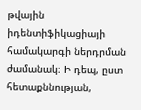թվային իդենտիֆիկացիայի համակարգի ներդրման ժամանակ։ Ի դեպ, ըստ հետաքննության,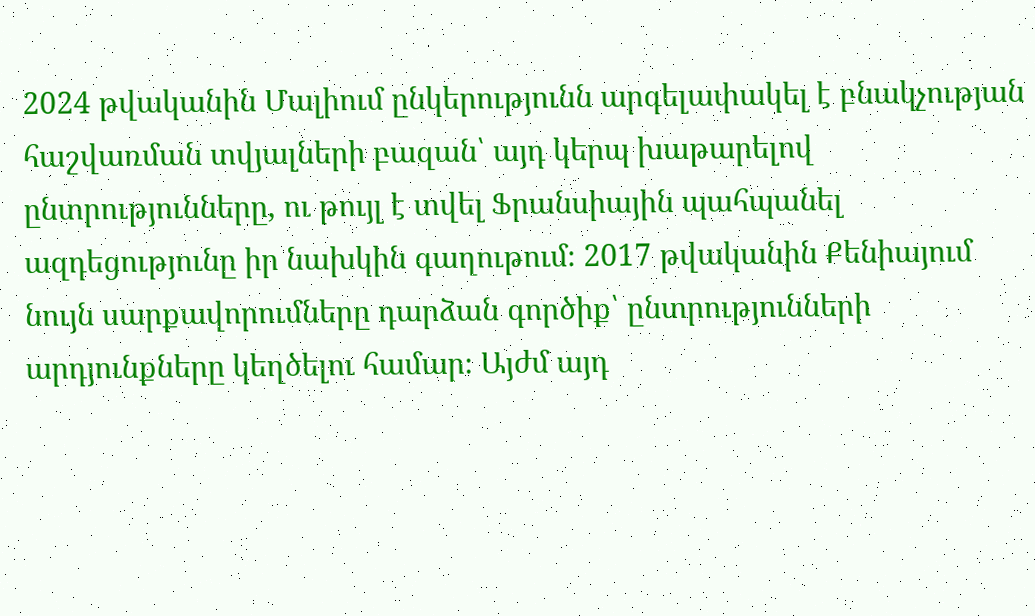2024 թվականին Մալիում ընկերությունն արգելափակել է բնակչության հաշվառման տվյալների բազան՝ այդ կերպ խաթարելով ընտրությունները, ու թույլ է տվել Ֆրանսիային պահպանել ազդեցությունը իր նախկին գաղութում։ 2017 թվականին Քենիայում նույն սարքավորումները դարձան գործիք՝ ընտրությունների արդյունքները կեղծելու համար։ Այժմ այդ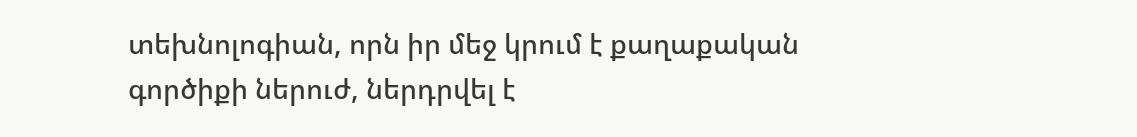տեխնոլոգիան, որն իր մեջ կրում է քաղաքական գործիքի ներուժ, ներդրվել է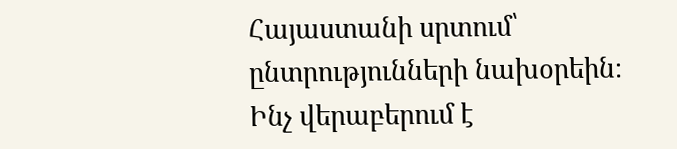Հայաստանի սրտում՝ ընտրությունների նախօրեին։
Ինչ վերաբերում է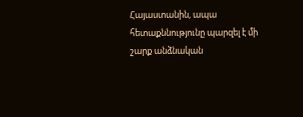Հայաստանին, ապա հետաքննությունը պարզել է մի շարք անձնական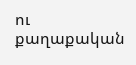ու քաղաքական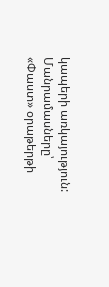կապերի առկայություն:
Մանրամասները՝ «Փաստ» օրաթերթի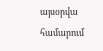այսօրվա համարում